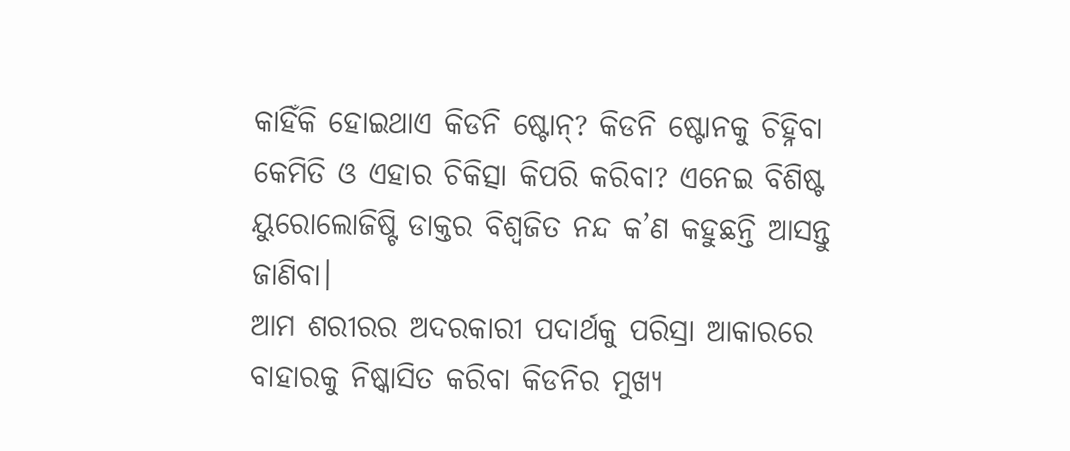କାହିଁକି ହୋଇଥାଏ କିଡନି ଷ୍ଟୋନ୍? କିଡନି ଷ୍ଟୋନକୁ ଚିହ୍ନିବା କେମିତି ଓ ଏହାର ଚିକିତ୍ସା କିପରି କରିବା? ଏନେଇ ବିଶିଷ୍ଟ ୟୁରୋଲୋଜିଷ୍ଟି ଡାକ୍ତର ବିଶ୍ୱଜିତ ନନ୍ଦ କ’ଣ କହୁଛନ୍ତି ଆସନ୍ତୁ ଜାଣିବା।
ଆମ ଶରୀରର ଅଦରକାରୀ ପଦାର୍ଥକୁ ପରିସ୍ରା ଆକାରରେ ବାହାରକୁ ନିଷ୍କାସିତ କରିବା କିଡନିର ମୁଖ୍ୟ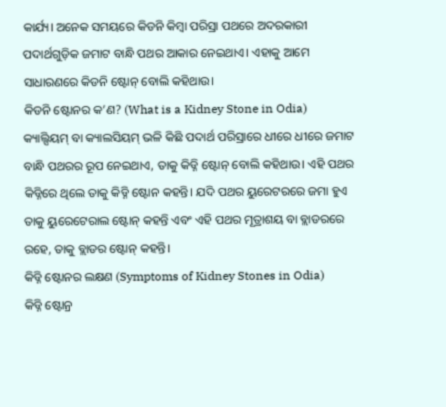କାର୍ଯ୍ୟ। ଅନେକ ସମୟରେ କିଡନି କିମ୍ବା ପରିସ୍ରା ପଥରେ ଅଦରକାରୀ ପଦାର୍ଥଗୁଡ଼ିକ ଜମାଟ ବାନ୍ଧି ପଥର ଆକାର ନେଇଥାଏ। ଏହାକୁ ଆମେ ସାଧାରଣରେ କିଡନି ଷ୍ଟୋନ୍ ବୋଲି କହିଥାଉ।
କିଡନି ଷ୍ଟୋନର କ’ଣ? (What is a Kidney Stone in Odia)
କ୍ୟାଲ୍ସିୟମ୍ ବା କ୍ୟାଲସିୟମ୍ ଭଳି କିଛି ପଦାର୍ଥ ପରିସ୍ରାରେ ଧୀରେ ଧୀରେ ଜମାଟ ବାନ୍ଧି ପଥରର ରୂପ ନେଇଥାଏ, ତାକୁ କିଡ୍ନି ଷ୍ଟୋନ୍ ବୋଲି କହିଥାଉ। ଏହି ପଥର କିଡ୍ନିରେ ଥିଲେ ତାକୁ କିଡ୍ନି ଷ୍ଟୋନ କହନ୍ତି। ଯଦି ପଥର ୟୁରେଟରରେ ଜମା ହୁଏ ତାକୁ ୟୁରେଟେରାଲ ଷ୍ଟୋନ୍ କହନ୍ତି ଏବଂ ଏହି ପଥର ମୂତ୍ରାଶୟ ବା ବ୍ଲାଡରରେ ରହେ, ତାକୁ ବ୍ଲାଡର ଷ୍ଟୋନ୍ କହନ୍ତି।
କିଡ୍ନି ଷ୍ଟୋନର ଲକ୍ଷଣ (Symptoms of Kidney Stones in Odia)
କିଡ୍ନି ଷ୍ଟୋନ୍ର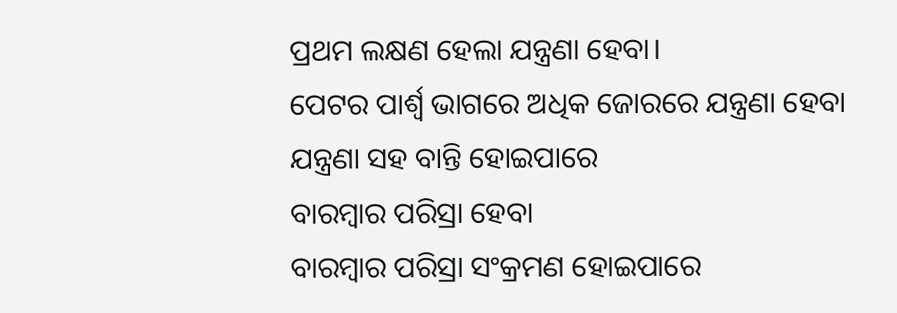ପ୍ରଥମ ଲକ୍ଷଣ ହେଲା ଯନ୍ତ୍ରଣା ହେବା।
ପେଟର ପାର୍ଶ୍ୱ ଭାଗରେ ଅଧିକ ଜୋରରେ ଯନ୍ତ୍ରଣା ହେବା
ଯନ୍ତ୍ରଣା ସହ ବାନ୍ତି ହୋଇପାରେ
ବାରମ୍ବାର ପରିସ୍ରା ହେବା
ବାରମ୍ବାର ପରିସ୍ରା ସଂକ୍ରମଣ ହୋଇପାରେ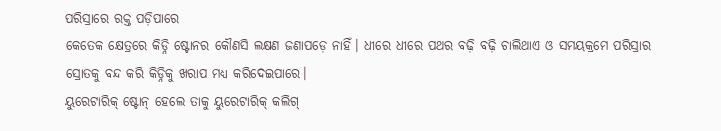ପରିସ୍ରାରେ ରକ୍ତ ପଡ଼ିପାରେ
କେତେକ କ୍ଷେତ୍ରରେ କିଡ୍ନି ଷ୍ଟୋନର କୌଣସି ଲକ୍ଷଣ ଜଣାପଡ଼େ ନାହିଁ। ଧୀରେ ଧୀରେ ପଥର ବଢ଼ି ବଢ଼ି ଚାଲିଥାଏ ଓ ସମୟକ୍ରମେ ପରିସ୍ରାର ସ୍ରୋତକୁ ବନ୍ଦ କରି କିଡ୍ନିକୁ ଖରାପ ମଧ୍ୟ କରିଦେଇପାରେ।
ୟୁରେଟାରିକ୍ ଷ୍ଟୋନ୍ ହେଲେ ତାକୁ ୟୁରେଟାରିକ୍ କଲିଗ୍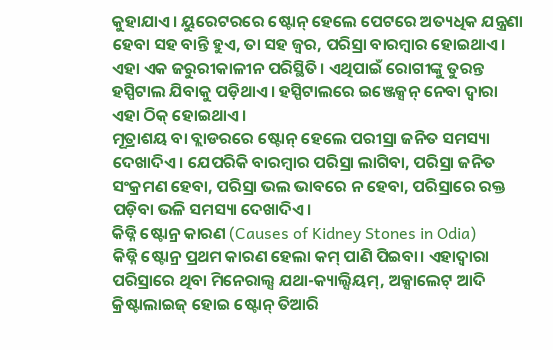କୁହାଯାଏ। ୟୁରେଟରରେ ଷ୍ଟୋନ୍ ହେଲେ ପେଟରେ ଅତ୍ୟଧିକ ଯନ୍ତ୍ରଣା ହେବା ସହ ବାନ୍ତି ହୁଏ, ତା ସହ ଜ୍ୱର, ପରିସ୍ରା ବାରମ୍ବାର ହୋଇଥାଏ। ଏହା ଏକ ଜରୁରୀକାଳୀନ ପରିସ୍ଥିତି। ଏଥିପାଇଁ ରୋଗୀଙ୍କୁ ତୁରନ୍ତ ହସ୍ପିଟାଲ ଯିବାକୁ ପଡ଼ିଥାଏ। ହସ୍ପିଟାଲରେ ଇଞ୍ଜେକ୍ସନ୍ ନେବା ଦ୍ୱାରା ଏହା ଠିକ୍ ହୋଇଥାଏ।
ମୂତ୍ରାଶୟ ବା ବ୍ଲାଡରରେ ଷ୍ଟୋନ୍ ହେଲେ ପରୀସ୍ରା ଜନିତ ସମସ୍ୟା ଦେଖାଦିଏ। ଯେପରିକି ବାରମ୍ବାର ପରିସ୍ରା ଲାଗିବା, ପରିସ୍ରା ଜନିତ ସଂକ୍ରମଣ ହେବା, ପରିସ୍ରା ଭଲ ଭାବରେ ନ ହେବା, ପରିସ୍ରାରେ ରକ୍ତ ପଡ଼ିବା ଭଳି ସମସ୍ୟା ଦେଖାଦିଏ।
କିଡ୍ନି ଷ୍ଟୋନ୍ର କାରଣ (Causes of Kidney Stones in Odia)
କିଡ୍ନି ଷ୍ଟୋନ୍ର ପ୍ରଥମ କାରଣ ହେଲା କମ୍ ପାଣି ପିଇବା। ଏହାଦ୍ୱାରା ପରିସ୍ରାରେ ଥିବା ମିନେରାଲ୍ସ ଯଥା-କ୍ୟାଲ୍ସିୟମ୍, ଅକ୍ସାଲେଟ୍ ଆଦି କ୍ରିଷ୍ଟାଲାଇଜ୍ ହୋଇ ଷ୍ଟୋନ୍ ତିଆରି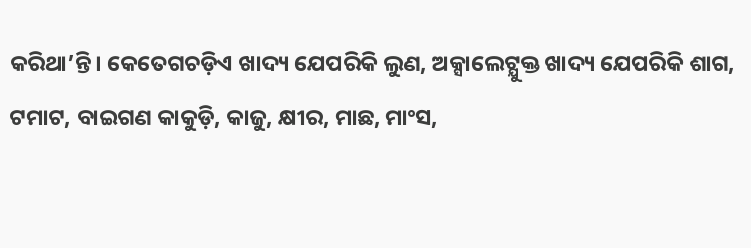କରିଥା’ନ୍ତି। କେତେଗଚଡ଼ିଏ ଖାଦ୍ୟ ଯେପରିକି ଲୁଣ, ଅକ୍ସାଲେଟ୍ଯୁକ୍ତ ଖାଦ୍ୟ ଯେପରିକି ଶାଗ, ଟମାଟ, ବାଇଗଣ କାକୁଡ଼ି, କାଜୁ, କ୍ଷୀର, ମାଛ, ମାଂସ,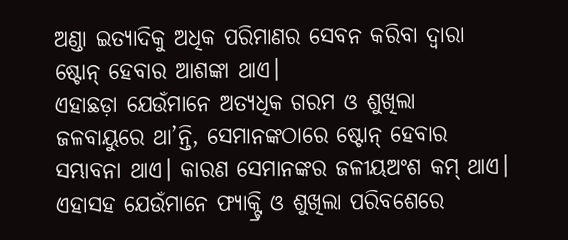ଅଣ୍ଡା ଇତ୍ୟାଦିକୁ ଅଧିକ ପରିମାଣର ସେବନ କରିବା ଦ୍ୱାରା ଷ୍ଟୋନ୍ ହେବାର ଆଶଙ୍କା ଥାଏ।
ଏହାଛଡ଼ା ଯେଉଁମାନେ ଅତ୍ୟଧିକ ଗରମ ଓ ଶୁଖିଲା ଜଳବାୟୁରେ ଥା’ନ୍ତି, ସେମାନଙ୍କଠାରେ ଷ୍ଟୋନ୍ ହେବାର ସମ୍ଭାବନା ଥାଏ। କାରଣ ସେମାନଙ୍କର ଜଳୀୟଅଂଶ କମ୍ ଥାଏ। ଏହାସହ ଯେଉଁମାନେ ଫ୍ୟାକ୍ଟ୍ରି ଓ ଶୁଖିଲା ପରିବଶେରେ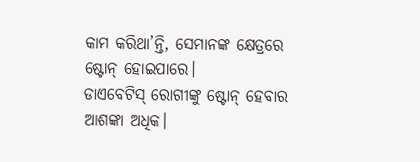କାମ କରିଥା’ନ୍ତି, ସେମାନଙ୍କ କ୍ଷେତ୍ରରେ ଷ୍ଟୋନ୍ ହୋଇପାରେ।
ଡାଏବେଟିସ୍ ରୋଗୀଙ୍କୁ ଷ୍ଟୋନ୍ ହେବାର ଆଶଙ୍କା ଅଧିକ।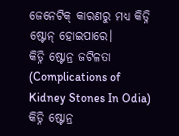ଜେନେଟିକ୍ କାରଣରୁ ମଧ୍ୟ କିଡ୍ନି ଷ୍ଟୋନ୍ ହୋଇପାରେ।
କିଡ୍ନି ଷ୍ଟୋନ୍ର ଜଟିଳତା (Complications of Kidney Stones In Odia)
କିଡ୍ନି ଷ୍ଟୋନ୍ର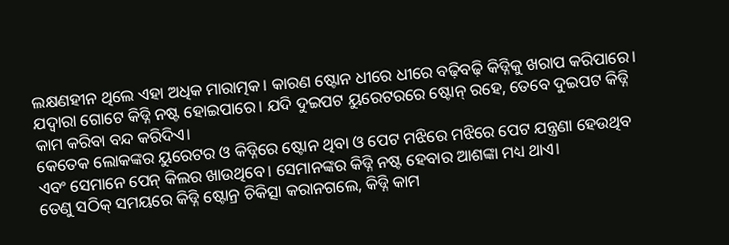ଲକ୍ଷଣହୀନ ଥିଲେ ଏହା ଅଧିକ ମାରାତ୍ମକ। କାରଣ ଷ୍ଟୋନ ଧୀରେ ଧୀରେ ବଢ଼ିବଢ଼ି କିଡ୍ନିକୁ ଖରାପ କରିପାରେ। ଯଦ୍ଵାରା ଗୋଟେ କିଡ୍ନି ନଷ୍ଟ ହୋଇପାରେ। ଯଦି ଦୁଇପଟ ୟୁରେଟରରେ ଷ୍ଟୋନ୍ ରହେ, ତେବେ ଦୁଇପଟ କିଡ୍ନି କାମ କରିବା ବନ୍ଦ କରିଦିଏ।
କେତେକ ଲୋକଙ୍କର ୟୁରେଟର ଓ କିଡ୍ନିରେ ଷ୍ଟୋନ ଥିବା ଓ ପେଟ ମଝିରେ ମଝିରେ ପେଟ ଯନ୍ତ୍ରଣା ହେଉଥିବ ଏବଂ ସେମାନେ ପେନ୍ କିଲର ଖାଉଥିବେ। ସେମାନଙ୍କର କିଡ୍ନି ନଷ୍ଟ ହେବାର ଆଶଙ୍କା ମଧ୍ୟ ଥାଏ।
ତେଣୁ ସଠିକ୍ ସମୟରେ କିଡ୍ନି ଷ୍ଟୋନ୍ର ଚିକିତ୍ସା କରାନଗଲେ, କିଡ୍ନି କାମ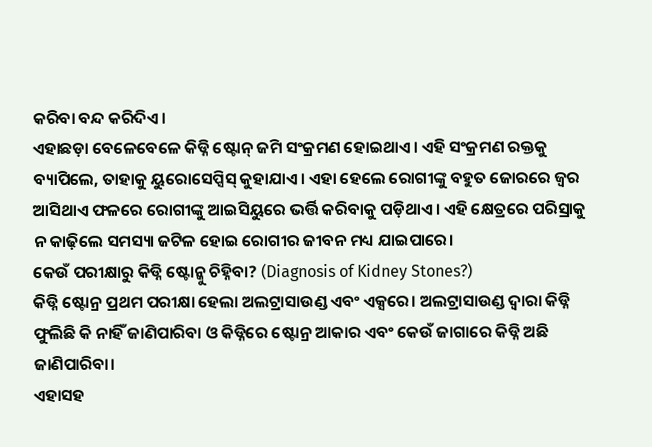କରିବା ବନ୍ଦ କରିଦିଏ।
ଏହାଛଡ଼ା ବେଳେବେଳେ କିଡ୍ନି ଷ୍ଟୋନ୍ ଜମି ସଂକ୍ରମଣ ହୋଇଥାଏ। ଏହି ସଂକ୍ରମଣ ରକ୍ତକୁ ବ୍ୟାପିଲେ, ତାହାକୁ ୟୁରୋସେପ୍ସିସ୍ କୁହାଯାଏ। ଏହା ହେଲେ ରୋଗୀଙ୍କୁ ବହୁତ ଜୋରରେ ଜ୍ୱର ଆସିଥାଏ ଫଳରେ ରୋଗୀଙ୍କୁ ଆଇସିୟୁରେ ଭର୍ତ୍ତି କରିବାକୁ ପଡ଼ିଥାଏ। ଏହି କ୍ଷେତ୍ରରେ ପରିସ୍ରାକୁ ନ କାଢ଼ିଲେ ସମସ୍ୟା ଜଟିଳ ହୋଇ ରୋଗୀର ଜୀବନ ମଧ୍ୟ ଯାଇପାରେ।
କେଉଁ ପରୀକ୍ଷାରୁ କିଡ୍ନି ଷ୍ଟୋନ୍କୁ ଚିହ୍ନିବା? (Diagnosis of Kidney Stones?)
କିଡ୍ନି ଷ୍ଟୋନ୍ର ପ୍ରଥମ ପରୀକ୍ଷା ହେଲା ଅଲଟ୍ରାସାଉଣ୍ଡ ଏବଂ ଏକ୍ସରେ। ଅଲଟ୍ରାସାଉଣ୍ଡ ଦ୍ଵାରା କିଡ୍ନି ଫୁଲିଛି କି ନାହିଁ ଜାଣିପାରିବା ଓ କିଡ୍ନିରେ ଷ୍ଟୋନ୍ର ଆକାର ଏବଂ କେଉଁ ଜାଗାରେ କିଡ୍ନି ଅଛି ଜାଣିପାରିବା।
ଏହାସହ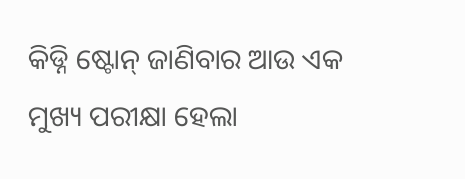କିଡ୍ନି ଷ୍ଟୋନ୍ ଜାଣିବାର ଆଉ ଏକ ମୁଖ୍ୟ ପରୀକ୍ଷା ହେଲା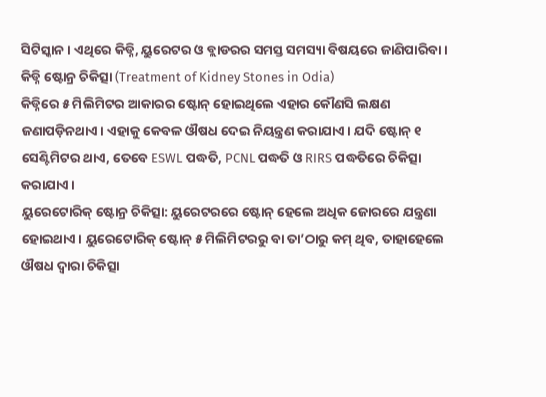ସିଟିସ୍କାନ। ଏଥିରେ କିଡ୍ନି, ୟୁରେଟର ଓ ବ୍ଲାଡରର ସମସ୍ତ ସମସ୍ୟା ବିଷୟରେ ଜାଣିପାରିବା।
କିଡ୍ନି ଷ୍ଟୋନ୍ର ଚିକିତ୍ସା (Treatment of Kidney Stones in Odia)
କିଡ୍ନିରେ ୫ ମିଲିମିଟର ଆକାରର ଷ୍ଟୋନ୍ ହୋଇଥିଲେ ଏହାର କୌଣସି ଲକ୍ଷଣ ଜଣାପଡ଼ିନଥାଏ। ଏହାକୁ କେବଳ ଔଷଧ ଦେଇ ନିୟନ୍ତ୍ରଣ କରାଯାଏ। ଯଦି ଷ୍ଟୋନ୍ ୧ ସେଣ୍ଟିମିଟର ଥାଏ, ତେବେ ESWL ପଦ୍ଧତି, PCNL ପଦ୍ଧତି ଓ RIRS ପଦ୍ଧତିରେ ଚିକିତ୍ସା କରାଯାଏ।
ୟୁରେଟୋରିକ୍ ଷ୍ଟୋନ୍ର ଚିକିତ୍ସା: ୟୁରେଟରରେ ଷ୍ଟୋନ୍ ହେଲେ ଅଧିକ ଜୋରରେ ଯନ୍ତ୍ରଣା ହୋଇଥାଏ। ୟୁରେଟୋରିକ୍ ଷ୍ଟୋନ୍ ୫ ମିଲିମିଟରରୁ ବା ତା’ଠାରୁ କମ୍ ଥିବ, ତାହାହେଲେ ଔଷଧ ଦ୍ୱାରା ଚିକିତ୍ସା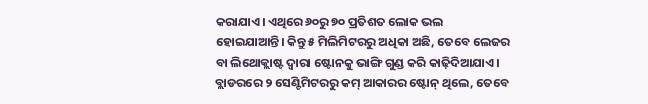କରାଯାଏ। ଏଥିରେ ୬୦ରୁ ୭୦ ପ୍ରତିଶତ ଲୋକ ଭଲ ହୋଇଯାଆନ୍ତି। କିନ୍ତୁ ୫ ମିଲିମିଟରରୁ ଅଧିକା ଅଛି, ତେବେ ଲେଜର ବା ଲିଥୋକ୍ଲାଷ୍ଟ ଦ୍ୱାରା ଷ୍ଟୋନକୁ ଭାଙ୍ଗି ଗୁଣ୍ଡ କରି କାଢ଼ିଦିଆଯାଏ।
ବ୍ଲାଡରରେ ୨ ସେଣ୍ଟିମିଟରରୁ କମ୍ ଆକାରର ଷ୍ଟୋନ୍ ଥିଲେ, ତେବେ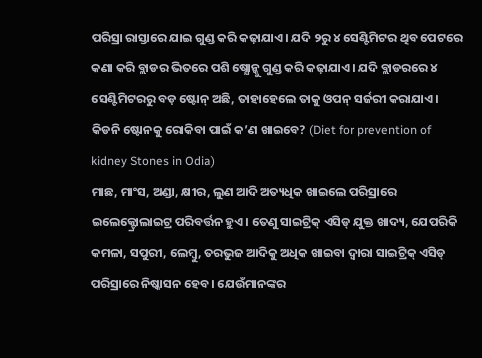ପରିସ୍ରା ରାସ୍ତାରେ ଯାଇ ଗୁଣ୍ଡ କରି କଢ଼ାଯାଏ। ଯଦି ୨ରୁ ୪ ସେଣ୍ଟିମିଟର ଥିବ ପେଟରେ କଣା କରି ବ୍ଲାଡର ଭିତରେ ପଶି ଷ୍ଯୋନ୍କୁ ଗୁଣ୍ଡ କରି କଢ଼ାଯାଏ। ଯଦି ବ୍ଲାଡରରେ ୪ ସେଣ୍ଟିମିଟରରୁ ବଡ଼ ଷ୍ଟୋନ୍ ଅଛି, ତାହାହେଲେ ତାକୁ ଓପନ୍ ସର୍ଜରୀ କରାଯାଏ।
କିଡନି ଷ୍ଟୋନକୁ ରୋକିବା ପାଇଁ କ’ଣ ଖାଇବେ? (Diet for prevention of kidney Stones in Odia)
ମାଛ, ମାଂସ, ଅଣ୍ଡା, କ୍ଷୀର, ଲୁଣ ଆଦି ଅତ୍ୟଧିକ ଖାଇଲେ ପରିସ୍ରାରେ ଇଲେକ୍ଟ୍ରୋଲାଇଟ୍ର ପରିବର୍ତ୍ତନ ହୁଏ। ତେଣୁ ସାଇଟ୍ରିକ୍ ଏସିଡ୍ ଯୁକ୍ତ ଖାଦ୍ୟ, ଯେପରିକି କମଳା, ସପୁରୀ, ଲେମ୍ବୁ, ତରଭୁଜ ଆଦିକୁ ଅଧିକ ଖାଇବା ଦ୍ୱାରା ସାଇଟ୍ରିକ୍ ଏସିଡ୍ ପରିସ୍ରାରେ ନିଷ୍କାସନ ହେବ। ଯେଉଁମାନଙ୍କର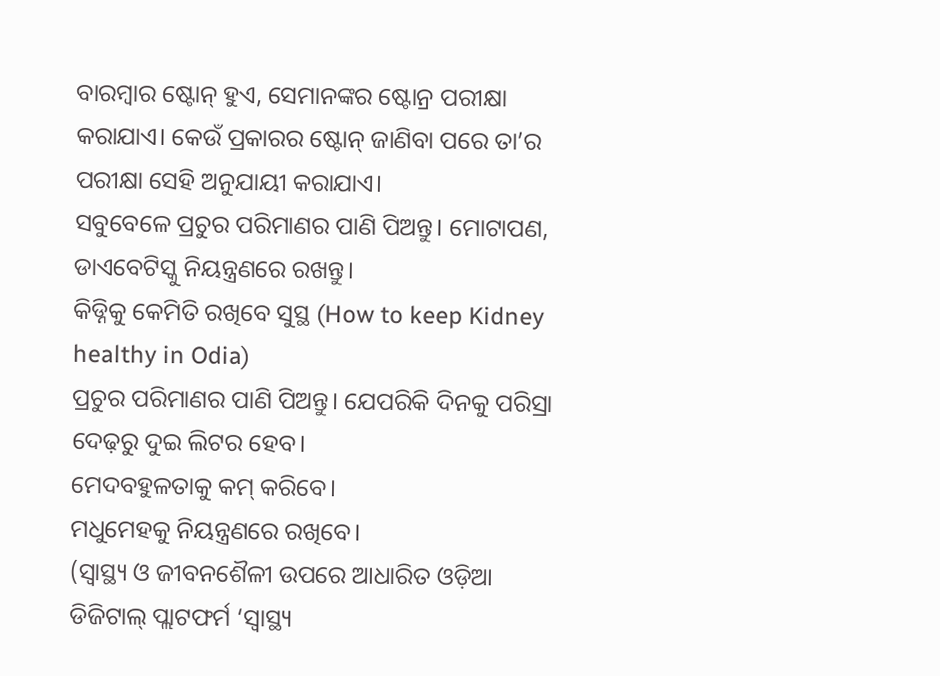ବାରମ୍ବାର ଷ୍ଟୋନ୍ ହୁଏ, ସେମାନଙ୍କର ଷ୍ଟୋନ୍ର ପରୀକ୍ଷା କରାଯାଏ। କେଉଁ ପ୍ରକାରର ଷ୍ଟୋନ୍ ଜାଣିବା ପରେ ତା’ର ପରୀକ୍ଷା ସେହି ଅନୁଯାୟୀ କରାଯାଏ।
ସବୁବେଳେ ପ୍ରଚୁର ପରିମାଣର ପାଣି ପିଅନ୍ତୁ। ମୋଟାପଣ, ଡାଏବେଟିସ୍କୁ ନିୟନ୍ତ୍ରଣରେ ରଖନ୍ତୁ।
କିଡ୍ନିକୁ କେମିତି ରଖିବେ ସୁସ୍ଥ (How to keep Kidney healthy in Odia)
ପ୍ରଚୁର ପରିମାଣର ପାଣି ପିଅନ୍ତୁ। ଯେପରିକି ଦିନକୁ ପରିସ୍ରା ଦେଢ଼ରୁ ଦୁଇ ଲିଟର ହେବ।
ମେଦବହୁଳତାକୁ କମ୍ କରିବେ।
ମଧୁମେହକୁ ନିୟନ୍ତ୍ରଣରେ ରଖିବେ।
(ସ୍ୱାସ୍ଥ୍ୟ ଓ ଜୀବନଶୈଳୀ ଉପରେ ଆଧାରିତ ଓଡ଼ିଆ ଡିଜିଟାଲ୍ ପ୍ଲାଟଫର୍ମ ‘ସ୍ୱାସ୍ଥ୍ୟ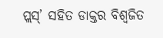ପ୍ଲସ୍’ ସହିତ ଡାକ୍ତର ବିଶ୍ୱଜିତ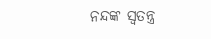ନନ୍ଦଙ୍କ ସ୍ୱତନ୍ତ୍ର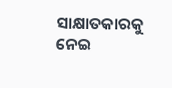ସାକ୍ଷାତକାରକୁ ନେଇ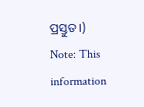ପ୍ରସ୍ତୁତ।)
Note: This information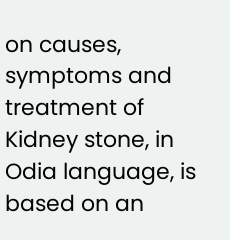on causes, symptoms and treatment of Kidney stone, in Odia language, is based on an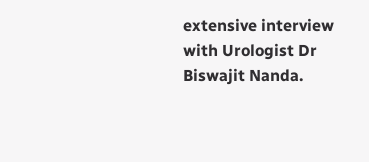extensive interview with Urologist Dr Biswajit Nanda.